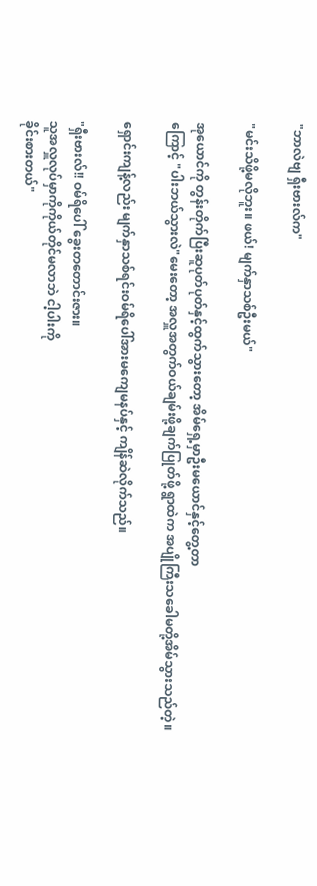"ဘာလဲဗျ ရှီးဗားလ်က"

"မင်းသိဖို့မလိုဘူး။ ဖယ်! မျက်နှာသစ်ဦးမယ်"

အုယောင်ကို တွန်းတိုက်ပြီးဆူပုတ်ပုတ်နှင့်ထွက်သွားတော့ အိမ်ရှေ့မှာဦးမယောင်နှင့်တွေ့တာ
ကြောင့် "ပါးဘယ်သွားလဲ"မေးတော့ အလှူအတွက်ဝယ်ချမ်းဖို့ချက်ပြုတ်ဖို့ ရွာထဲက အပျိုကြီးသခေါမတို့အိမ်သွားသည်တဲ့။

ရှောင်းကျန့်လည်း မျက်နှာသစ်ရင်းဝမ်ရိပေါ်အားမကျေမနပ်နှင့် ကျိန်ဆဲလိုက်သည်။

"ရှီးဗားလ်!! ဝမ်ရိပေါ် ခွေးတတောင်းဇား။
သူအလှူလုပ်မှာကိုကိုယ်တိုင်မလာဘဲ ငါ့ပါးကို
ခိုင်းစားတယ်"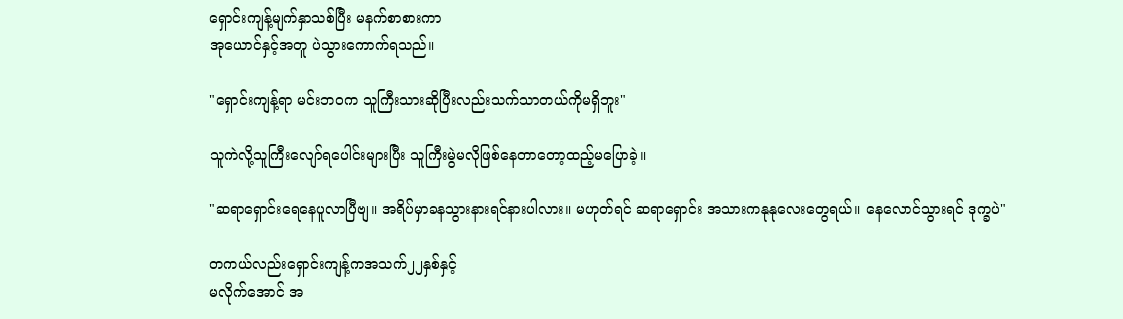ရှောင်းကျန့်မျက်နှာသစ်ပြီး မနက်စာစားကာ
အုယောင်နှင့်အတူ ပဲသွားကောက်ရသည်။

"ရှောင်းကျန့်ရာ မင်းဘဝက သူကြီးသားဆိုပြီးလည်းသက်သာတယ်ကိုမရှိဘူး"

သူကဲလို့သူကြီးလျော်ရပေါင်းများပြီး သူကြီးမွဲမလိုဖြစ်နေတာတော့ထည့်မပြောခဲ့။

"ဆရာရှောင်းရေနေပူလာပြီဗျ။ အရိပ်မှာခနသွားနားရင်နားပါလား။ မဟုတ်ရင် ဆရာရှောင်း အသားကနုနုလေးတွေရယ်။ နေလောင်သွားရင် ဒုက္ခပဲ"

တကယ်လည်းရှောင်းကျန့်ကအသက်၂၂နှစ်နှင့်
မလိုက်အောင် အ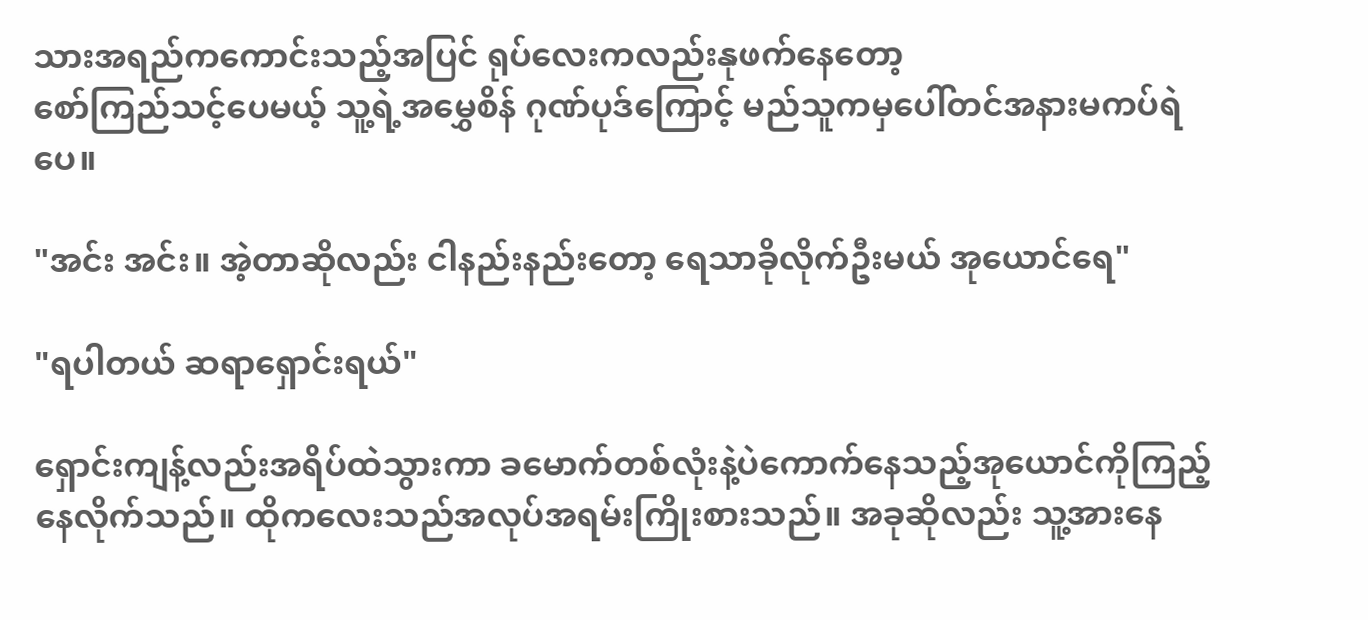သားအရည်ကကောင်းသည့်အပြင် ရုပ်လေးကလည်းနုဖက်နေတော့
စော်ကြည်သင့်ပေမယ့် သူ့ရဲ့အမွှေစိန် ဂုဏ်ပုဒ်ကြောင့် မည်သူကမှပေါ်တင်အနားမကပ်ရဲပေ။

"အင်း အင်း။ အဲ့တာဆိုလည်း ငါနည်းနည်းတော့ ရေသာခိုလိုက်ဦးမယ် အုယောင်ရေ"

"ရပါတယ် ဆရာရှောင်းရယ်"

ရှောင်းကျန့်လည်းအရိပ်ထဲသွားကာ ခမောက်တစ်လုံးနဲ့ပဲကောက်နေသည့်အုယောင်ကိုကြည့်နေလိုက်သည်။ ထိုကလေးသည်အလုပ်အရမ်းကြိုးစားသည်။ အခုဆိုလည်း သူ့အားနေ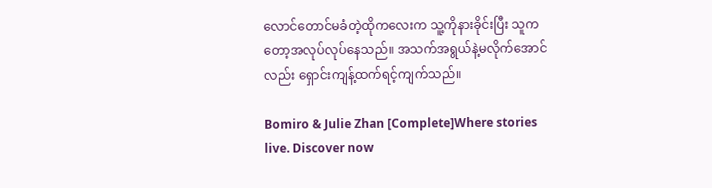လောင်တောင်မခံတဲ့ထိုကလေးက သူ့ကိုနားခိုင်းပြီး သူကတော့အလုပ်လုပ်နေသည်။ အသက်အရွယ်နဲ့မလိုက်အောင်လည်း ရှောင်းကျန့်ထက်ရင့်ကျက်သည်။

Bomiro & Julie Zhan [Complete]Where stories live. Discover now